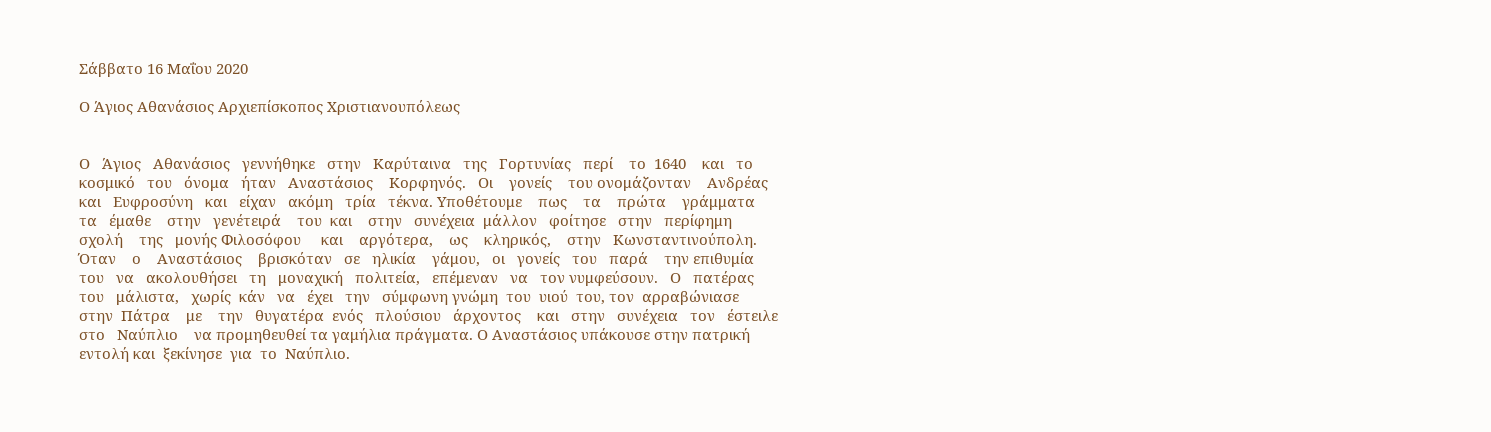Σάββατο 16 Μαΐου 2020

Ο Άγιος Αθανάσιος Αρχιεπίσκοπος Χριστιανουπόλεως


Ο   Άγιος   Αθανάσιος   γεννήθηκε   στην   Καρύταινα   της   Γορτυνίας   περί    το  1640    και   το   κοσμικό   του   όνομα   ήταν   Αναστάσιος    Κορφηνός.   Οι    γονείς    του ονομάζονταν    Ανδρέας   και   Ευφροσύνη   και   είχαν   ακόμη   τρία   τέκνα. Υποθέτουμε    πως    τα    πρώτα    γράμματα    τα   έμαθε    στην   γενέτειρά    του  και    στην   συνέχεια  μάλλον   φοίτησε   στην   περίφημη   σχολή    της   μονής Φιλοσόφου     και    αργότερα,    ως    κληρικός,    στην   Κωνσταντινούπολη.
Όταν    ο    Αναστάσιος    βρισκόταν   σε   ηλικία    γάμου,   οι   γονείς   του   παρά    την επιθυμία    του   να   ακολουθήσει   τη   μοναχική   πολιτεία,   επέμεναν   να   τον νυμφεύσουν.   Ο   πατέρας   του   μάλιστα,   χωρίς  κάν   να   έχει   την   σύμφωνη γνώμη  του  υιού  του, τον  αρραβώνιασε  στην  Πάτρα    με    την   θυγατέρα  ενός   πλούσιου   άρχοντος    και   στην   συνέχεια   τον   έστειλε    στο   Ναύπλιο    να προμηθευθεί τα γαμήλια πράγματα. Ο Αναστάσιος υπάκουσε στην πατρική  εντολή και  ξεκίνησε  για  το  Ναύπλιο.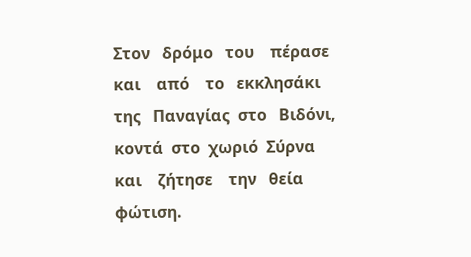Στον   δρόμο   του    πέρασε  και    από    το   εκκλησάκι   της   Παναγίας  στο   Βιδόνι, κοντά  στο  χωριό  Σύρνα     και    ζήτησε    την   θεία   φώτιση.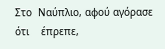Στο  Ναύπλιο, αφού αγόρασε  ότι    έπρεπε,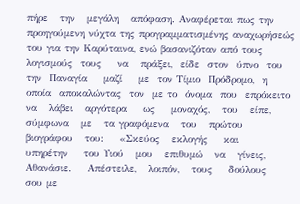πήρε   την   μεγάλη   απόφαση. Αναφέρεται πως την προηγούμενη νύχτα της προγραμματισμένης αναχωρήσεώς του για την Καρύταινα, ενώ βασανιζόταν από τους λογισμούς  τους    να   πράξει,  είδε  στον  ύπνο  του  την  Παναγία    μαζί    με  τον Τίμιο  Πρόδρομο,  η  οποία  αποκαλώντας  τον  με το  όνομα  που  επρόκειτο    να   λάβει   αργότερα    ως    μοναχός,   του   είπε,   σύμφωνα   με   τα γραφόμενα   του   πρώτου   βιογράφου   του:    «Σκεύος   εκλογής    και    υπηρέτην    του Υιού   μου   επιθυμώ   να   γίνεις,   Αθανάσιε.    Απέστειλε,   λοιπόν,   τους    δούλους   σου με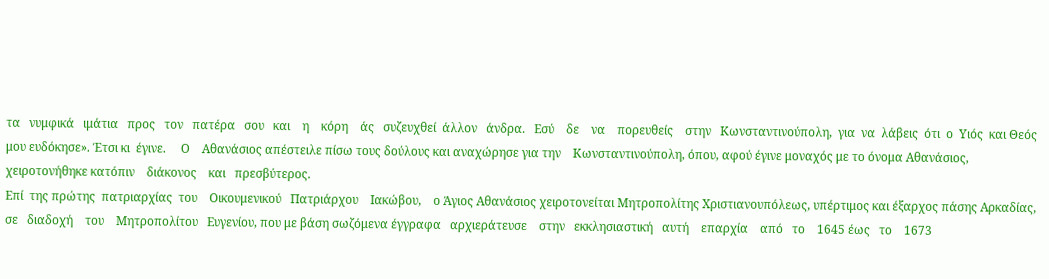τα   νυμφικά   ιμάτια   προς   τον   πατέρα   σου   και    η    κόρη    άς   συζευχθεί  άλλον   άνδρα.   Εσύ    δε    να    πορευθείς    στην   Κωνσταντινούπολη,  για  να  λάβεις  ότι  ο  Υιός  και Θεός μου ευδόκησε». Έτσι κι  έγινε.     Ο    Αθανάσιος απέστειλε πίσω τους δούλους και αναχώρησε για την    Κωνσταντινούπολη, όπου, αφού έγινε μοναχός με το όνομα Αθανάσιος, χειροτονήθηκε κατόπιν    διάκονος    και   πρεσβύτερος.
Επί  της πρώτης  πατριαρχίας  του    Οικουμενικού   Πατριάρχου    Ιακώβου,    ο Άγιος Αθανάσιος χειροτονείται Μητροπολίτης Χριστιανουπόλεως, υπέρτιμος και έξαρχος πάσης Αρκαδίας,  σε   διαδοχή    του    Μητροπολίτου   Ευγενίου, που με βάση σωζόμενα έγγραφα   αρχιεράτευσε    στην   εκκλησιαστική   αυτή    επαρχία    από   το    1645 έως   το    1673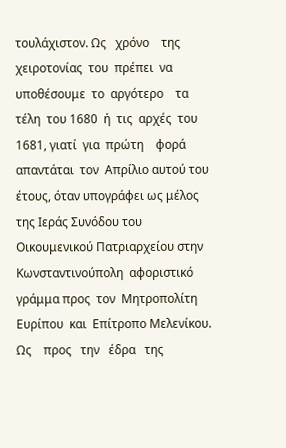τουλάχιστον. Ως   χρόνο    της    χειροτονίας  του  πρέπει  να    υποθέσουμε  το  αργότερο    τα  τέλη  του 1680  ή  τις  αρχές  του  1681, γιατί  για  πρώτη    φορά   απαντάται  τον  Απρίλιο αυτού του έτους, όταν υπογράφει ως μέλος της Ιεράς Συνόδου του Οικουμενικού Πατριαρχείου στην Κωνσταντινούπολη  αφοριστικό  γράμμα προς  τον  Μητροπολίτη  Ευρίπου  και  Επίτροπο Μελενίκου.
Ως    προς   την   έδρα   της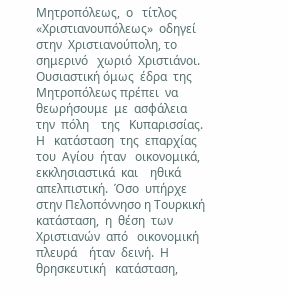Μητροπόλεως,  ο   τίτλος  «Χριστιανουπόλεως»  οδηγεί στην  Χριστιανούπολη, το σημερινό   χωριό  Χριστιάνοι.   Ουσιαστική όμως  έδρα  της Μητροπόλεως πρέπει  να  θεωρήσουμε  με  ασφάλεια    την  πόλη    της   Κυπαρισσίας.
Η   κατάσταση  της  επαρχίας  του  Αγίου  ήταν   οικονομικά,  εκκλησιαστικά  και    ηθικά   απελπιστική.  Όσο  υπήρχε στην Πελοπόννησο η Τουρκική κατάσταση,  η  θέση  των  Χριστιανών  από   οικονομική    πλευρά    ήταν  δεινή.  Η    θρησκευτική   κατάσταση,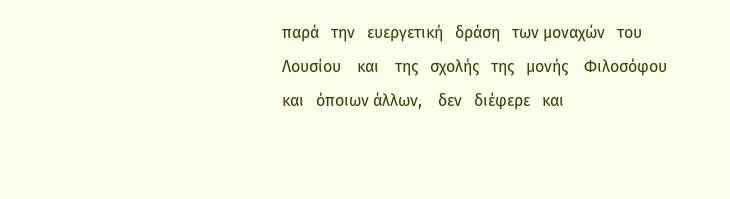παρά   την   ευεργετική   δράση   των μοναχών   του    Λουσίου    και    της   σχολής   της   μονής    Φιλοσόφου    και   όποιων άλλων,    δεν   διέφερε   και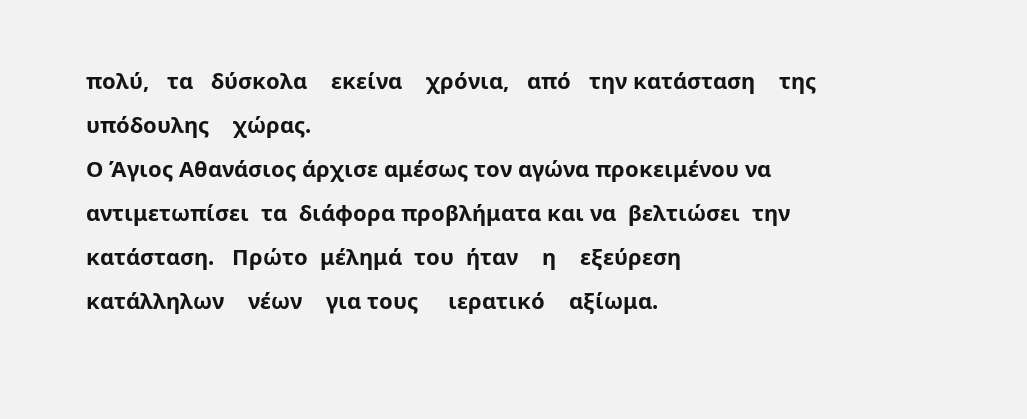πολύ,   τα   δύσκολα    εκείνα    χρόνια,   από   την κατάσταση    της   υπόδουλης    χώρας.
Ο Άγιος Αθανάσιος άρχισε αμέσως τον αγώνα προκειμένου να αντιμετωπίσει  τα  διάφορα προβλήματα και να  βελτιώσει  την κατάσταση.   Πρώτο  μέλημά  του  ήταν    η    εξεύρεση    κατάλληλων    νέων    για τους     ιερατικό    αξίωμα.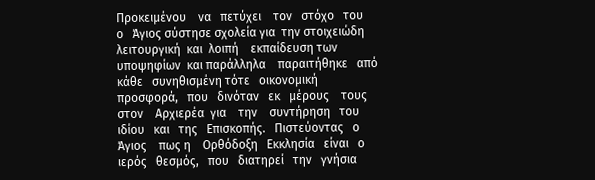Προκειμένου    να   πετύχει    τον   στόχο   του   ο   Άγιος σύστησε σχολεία για  την στοιχειώδη  λειτουργική  και  λοιπή    εκπαίδευση των  υποψηφίων  και παράλληλα    παραιτήθηκε   από   κάθε   συνηθισμένη τότε   οικονομική   προσφορά,   που   δινόταν   εκ   μέρους    τους    στον    Αρχιερέα  για    την    συντήρηση   του    ιδίου   και   της   Επισκοπής.   Πιστεύοντας   ο    Άγιος    πως η    Ορθόδοξη   Εκκλησία   είναι   ο   ιερός   θεσμός,   που   διατηρεί   την   γνήσια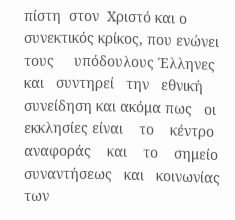πίστη  στον  Χριστό και ο συνεκτικός κρίκος, που ενώνει  τους     υπόδουλους Έλληνες   και   συντηρεί   την   εθνική συνείδηση και ακόμα πως   οι   εκκλησίες είναι    το    κέντρο    αναφοράς    και    το    σημείο    συναντήσεως   και   κοινωνίας    των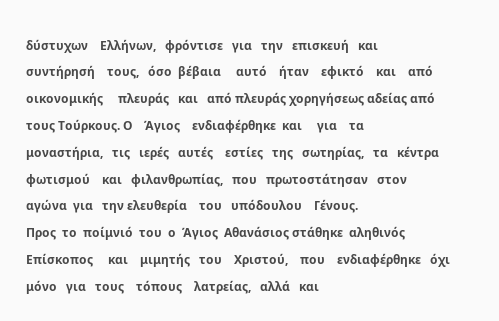δύστυχων    Ελλήνων,   φρόντισε   για   την   επισκευή   και   συντήρησή    τους,   όσο  βέβαια     αυτό    ήταν    εφικτό    και    από    οικονομικής     πλευράς   και   από πλευράς χορηγήσεως αδείας από τους Τούρκους. Ο    Άγιος    ενδιαφέρθηκε  και     για    τα    μοναστήρια,   τις   ιερές   αυτές    εστίες   της   σωτηρίας,   τα   κέντρα φωτισμού    και   φιλανθρωπίας,   που   πρωτοστάτησαν   στον   αγώνα  για   την ελευθερία    του   υπόδουλου    Γένους.
Προς  το  ποίμνιό  του  ο  Άγιος  Αθανάσιος στάθηκε  αληθινός  Επίσκοπος     και    μιμητής   του    Χριστού,    που    ενδιαφέρθηκε   όχι    μόνο   για   τους    τόπους    λατρείας,   αλλά   και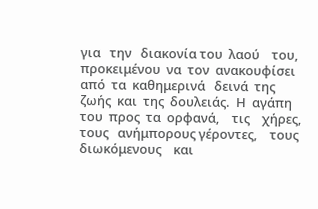για   την   διακονία του  λαού    του,   προκειμένου  να  τον  ανακουφίσει από  τα  καθημερινά   δεινά  της  ζωής  και  της  δουλειάς.  Η  αγάπη   του  προς  τα  ορφανά,    τις    χήρες,    τους   ανήμπορους γέροντες,    τους   διωκόμενους    και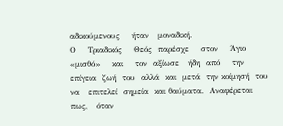αδικούμενους    ήταν   μοναδική.
Ο    Τριαδικός    Θεός  παρέσχε    στον    Άγιο    «μισθό»    και    τον  αξίωσε   ήδη  από    την  επίγεια  ζωή  του  αλλά  και  μετά  την κοίμησή  του    να   επιτελεί  σημεία  και θαύματα.  Αναφέρεται    πως,   όταν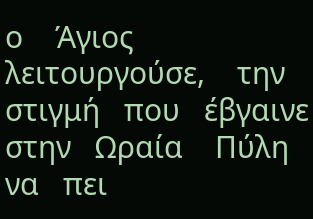ο    Άγιος    λειτουργούσε,    την στιγμή   που   έβγαινε  στην   Ωραία    Πύλη   να   πει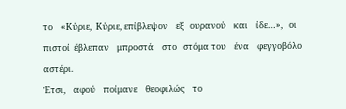το    «Κύριε,  Κύριε, επίβλεψον    εξ   ουρανού    και    ίδε…»,   οι   πιστοί  έβλεπαν    μπροστά    στο   στόμα του    ένα    φεγγοβόλο   αστέρι.
Έτσι,    αφού    ποίμανε    θεοφιλώς    το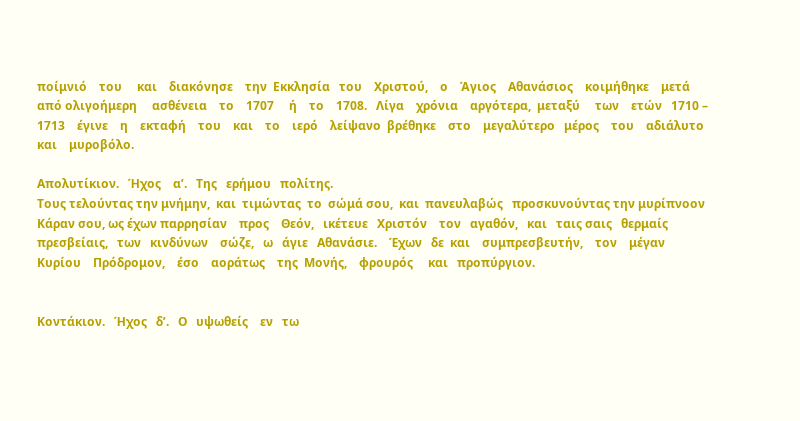ποίμνιό    του     και    διακόνησε    την  Εκκλησία   του    Χριστού,    ο    Άγιος    Αθανάσιος    κοιμήθηκε    μετά   από ολιγοήμερη     ασθένεια    το    1707     ή    το    1708.   Λίγα    χρόνια    αργότερα,  μεταξύ     των    ετών   1710 – 1713    έγινε    η    εκταφή    του    και    το    ιερό    λείψανο  βρέθηκε    στο    μεγαλύτερο   μέρος    του    αδιάλυτο    και    μυροβόλο.

Απολυτίκιον.   Ήχος    α’.   Της   ερήμου   πολίτης.
Τους τελούντας την μνήμην,  και  τιμώντας  το  σώμά σου,  και  πανευλαβώς   προσκυνούντας την μυρίπνοον   Κάραν σου, ως έχων παρρησίαν    προς    Θεόν,   ικέτευε   Χριστόν    τον   αγαθόν,   και   ταις σαις   θερμαίς   πρεσβείαις,   των   κινδύνων    σώζε,   ω   άγιε   Αθανάσιε.    Έχων   δε  και    συμπρεσβευτήν,    τον    μέγαν   Κυρίου    Πρόδρομον,    έσο    αοράτως    της  Μονής,    φρουρός     και   προπύργιον.


Κοντάκιον.   Ήχος   δ’.   Ο   υψωθείς    εν   τω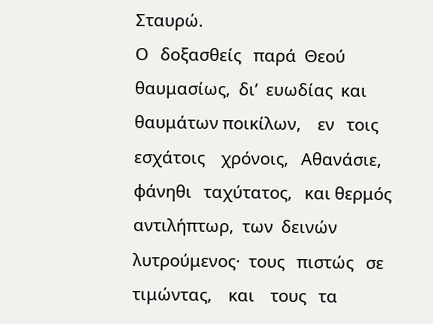Σταυρώ.
Ο   δοξασθείς   παρά  Θεού  θαυμασίως,  δι’  ευωδίας  και    θαυμάτων ποικίλων,    εν   τοις   εσχάτοις    χρόνοις,   Αθανάσιε,   φάνηθι   ταχύτατος,   και θερμός   αντιλήπτωρ,  των  δεινών  λυτρούμενος·  τους   πιστώς   σε  τιμώντας,    και    τους   τα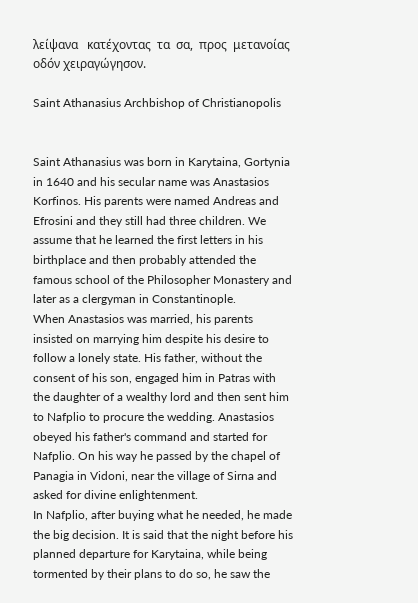λείψανα   κατέχοντας  τα  σα,  προς  μετανοίας    οδόν χειραγώγησον.

Saint Athanasius Archbishop of Christianopolis


Saint Athanasius was born in Karytaina, Gortynia in 1640 and his secular name was Anastasios Korfinos. His parents were named Andreas and Efrosini and they still had three children. We assume that he learned the first letters in his birthplace and then probably attended the famous school of the Philosopher Monastery and later as a clergyman in Constantinople.
When Anastasios was married, his parents insisted on marrying him despite his desire to follow a lonely state. His father, without the consent of his son, engaged him in Patras with the daughter of a wealthy lord and then sent him to Nafplio to procure the wedding. Anastasios obeyed his father's command and started for Nafplio. On his way he passed by the chapel of Panagia in Vidoni, near the village of Sirna and asked for divine enlightenment.
In Nafplio, after buying what he needed, he made the big decision. It is said that the night before his planned departure for Karytaina, while being tormented by their plans to do so, he saw the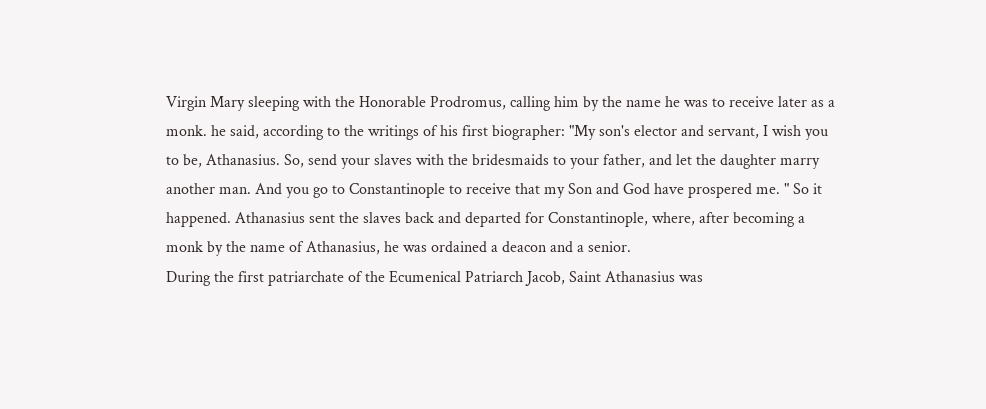Virgin Mary sleeping with the Honorable Prodromus, calling him by the name he was to receive later as a monk. he said, according to the writings of his first biographer: "My son's elector and servant, I wish you to be, Athanasius. So, send your slaves with the bridesmaids to your father, and let the daughter marry another man. And you go to Constantinople to receive that my Son and God have prospered me. " So it happened. Athanasius sent the slaves back and departed for Constantinople, where, after becoming a monk by the name of Athanasius, he was ordained a deacon and a senior.
During the first patriarchate of the Ecumenical Patriarch Jacob, Saint Athanasius was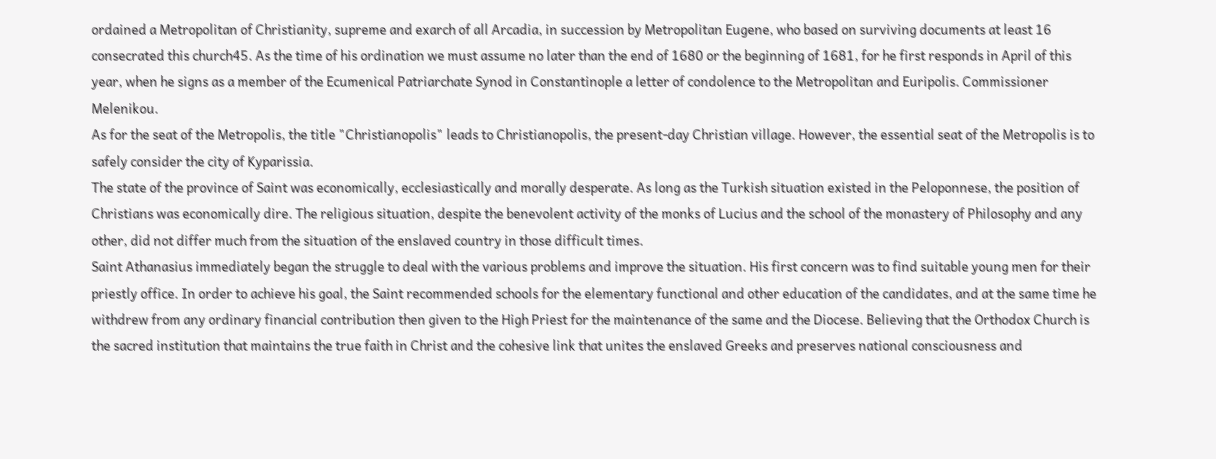ordained a Metropolitan of Christianity, supreme and exarch of all Arcadia, in succession by Metropolitan Eugene, who based on surviving documents at least 16 consecrated this church45. As the time of his ordination we must assume no later than the end of 1680 or the beginning of 1681, for he first responds in April of this year, when he signs as a member of the Ecumenical Patriarchate Synod in Constantinople a letter of condolence to the Metropolitan and Euripolis. Commissioner Melenikou.
As for the seat of the Metropolis, the title "Christianopolis" leads to Christianopolis, the present-day Christian village. However, the essential seat of the Metropolis is to safely consider the city of Kyparissia.
The state of the province of Saint was economically, ecclesiastically and morally desperate. As long as the Turkish situation existed in the Peloponnese, the position of Christians was economically dire. The religious situation, despite the benevolent activity of the monks of Lucius and the school of the monastery of Philosophy and any other, did not differ much from the situation of the enslaved country in those difficult times.
Saint Athanasius immediately began the struggle to deal with the various problems and improve the situation. His first concern was to find suitable young men for their priestly office. In order to achieve his goal, the Saint recommended schools for the elementary functional and other education of the candidates, and at the same time he withdrew from any ordinary financial contribution then given to the High Priest for the maintenance of the same and the Diocese. Believing that the Orthodox Church is the sacred institution that maintains the true faith in Christ and the cohesive link that unites the enslaved Greeks and preserves national consciousness and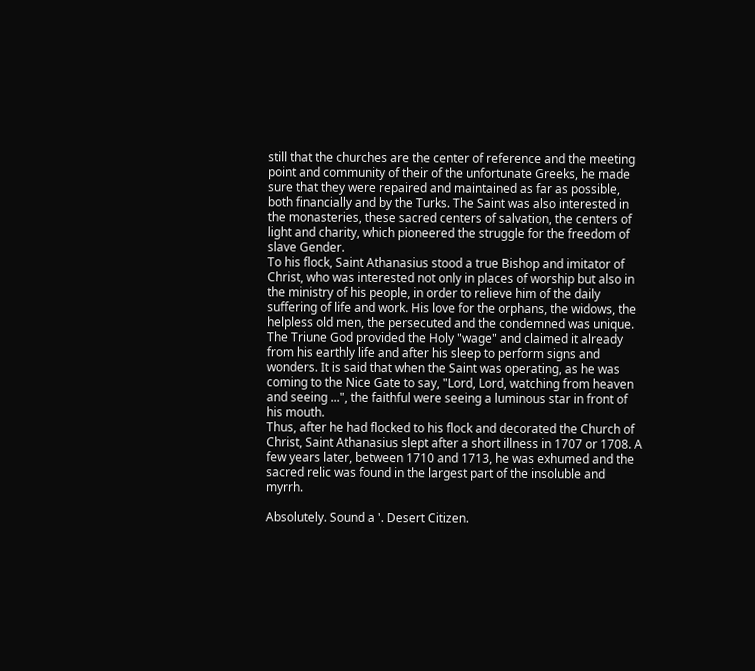still that the churches are the center of reference and the meeting point and community of their of the unfortunate Greeks, he made sure that they were repaired and maintained as far as possible, both financially and by the Turks. The Saint was also interested in the monasteries, these sacred centers of salvation, the centers of light and charity, which pioneered the struggle for the freedom of slave Gender.
To his flock, Saint Athanasius stood a true Bishop and imitator of Christ, who was interested not only in places of worship but also in the ministry of his people, in order to relieve him of the daily suffering of life and work. His love for the orphans, the widows, the helpless old men, the persecuted and the condemned was unique.
The Triune God provided the Holy "wage" and claimed it already from his earthly life and after his sleep to perform signs and wonders. It is said that when the Saint was operating, as he was coming to the Nice Gate to say, "Lord, Lord, watching from heaven and seeing ...", the faithful were seeing a luminous star in front of his mouth.
Thus, after he had flocked to his flock and decorated the Church of Christ, Saint Athanasius slept after a short illness in 1707 or 1708. A few years later, between 1710 and 1713, he was exhumed and the sacred relic was found in the largest part of the insoluble and myrrh.

Absolutely. Sound a '. Desert Citizen.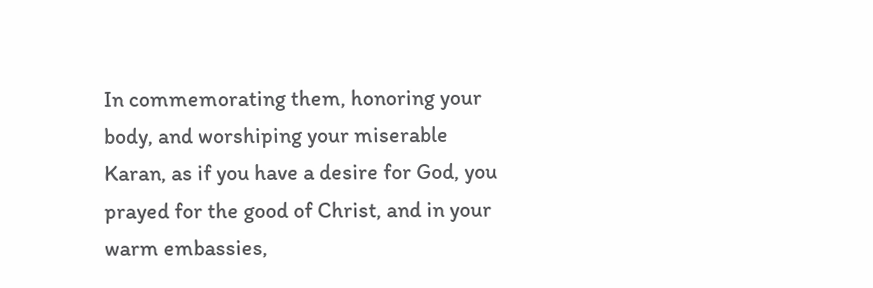In commemorating them, honoring your body, and worshiping your miserable Karan, as if you have a desire for God, you prayed for the good of Christ, and in your warm embassies,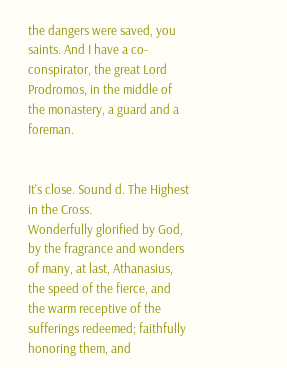the dangers were saved, you saints. And I have a co-conspirator, the great Lord Prodromos, in the middle of the monastery, a guard and a foreman.


It's close. Sound d. The Highest in the Cross.
Wonderfully glorified by God, by the fragrance and wonders of many, at last, Athanasius, the speed of the fierce, and the warm receptive of the sufferings redeemed; faithfully honoring them, and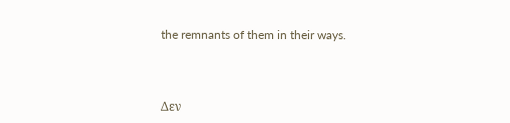the remnants of them in their ways.



Δεν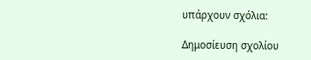υπάρχουν σχόλια:

Δημοσίευση σχολίου